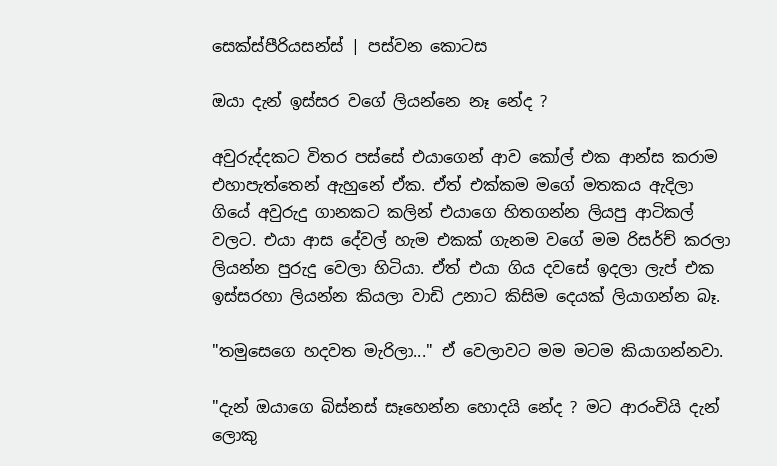සෙක්ස්පීරියසන්ස් | පස්වන කොටස

ඔයා දැන් ඉස්සර වගේ ලියන්නෙ නෑ නේද ?

අවුරුද්දකට විතර පස්සේ එයාගෙන් ආව කෝල් එක ආන්ස කරාම එහාපැත්තෙන් ඇහුනේ ඒක. ඒත් එක්කම මගේ මතකය ඇදිලා ගියේ අවුරුදු ගානකට කලින් එයාගෙ හිතගන්න ලියපු ආටිකල් වලට. එයා ආස දේවල් හැම එකක් ගැනම වගේ මම රිසර්ච් කරලා ලියන්න පුරුදු වෙලා හිටියා. ඒත් එයා ගිය දවසේ ඉදලා ලැප් එක ඉස්සරහා ලියන්න කියලා වාඩි උනාට කිසිම දෙයක් ලියාගන්න බෑ.

"තමුසෙගෙ හදවත මැරිලා..." ඒ වෙලාවට මම මටම කියාගන්නවා.

"දැන් ඔයාගෙ බිස්නස් සෑහෙන්න හොදයි නේද ? මට ආරංචියි දැන් ලොකු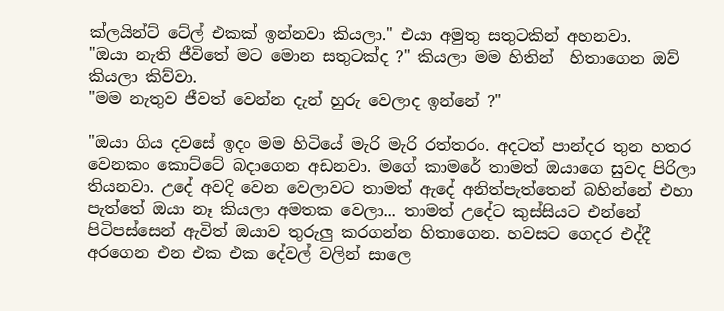ක්ලයින්ට් ටේල් එකක් ඉන්නවා කියලා." එයා අමුතු සතුටකින් අහනවා.
"ඔයා නැති ජීවිතේ මට මොන සතුටක්ද ?" කියලා මම හිතින්  හිතාගෙන ඔව් කියලා කිව්වා.
"මම නැතුව ජීවත් වෙන්න දැන් හුරු වෙලාද ඉන්නේ ?"

"ඔයා ගිය දවසේ ඉදං මම හිටියේ මැරි මැරි රත්තරං. අදටත් පාන්දර තුන හතර වෙනකං කොට්ටේ බදාගෙන අඩනවා. මගේ කාමරේ තාමත් ඔයාගෙ සුවද පිරිලා තියනවා. උදේ අවදි වෙන වෙලාවට තාමත් ඇදේ අනිත්පැත්තෙන් බහින්නේ එහා පැත්තේ ඔයා නෑ කියලා අමතක වෙලා... තාමත් උදේට කුස්සියට එන්නේ පිටිපස්සෙන් ඇවිත් ඔයාව තුරුලු කරගන්න හිතාගෙන. හවසට ගෙදර එද්දී අරගෙන එන එක එක දේවල් වලින් සාලෙ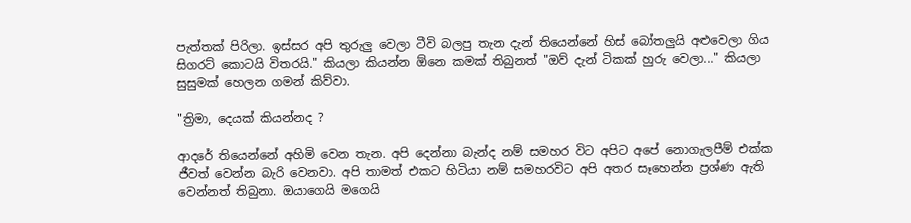පැත්තක් පිරිලා. ඉස්සර අපි තුරුලු වෙලා ටීවි බලපු තැන දැන් තියෙන්නේ හිස් බෝතලුයි අළුවෙලා ගිය සිගරට් කොටයි විතරයි." කියලා කියන්න ඕනෙ කමක් තිබුනත් "ඔව් දැන් ටිකක් හුරු වෙලා..." කියලා සුසුමක් හෙලන ගමන් කිව්වා.

"ත්‍රිමා, දෙයක් කියන්නද ?

ආදරේ තියෙන්නේ අහිමි වෙන තැන. අපි දෙන්නා බැන්ද නම් සමහර විට අපිට අපේ නොගැලපීම් එක්ක ජීවත් වෙන්න බැරි වෙනවා. අපි තාමත් එකට හිටියා නම් සමහරවිට අපි අතර සෑහෙන්න ප්‍රශ්ණ ඇති වෙන්නත් තිබුනා. ඔයාගෙයි මගෙයි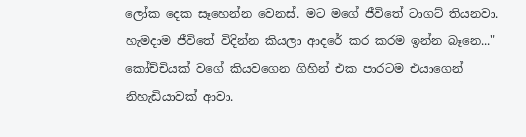ලෝක දෙක සෑහෙන්න වෙනස්. මට මගේ ජීවිතේ ටාගට් තියනවා. හැමදාම ජීවිතේ විදින්න කියලා ආදරේ කර කරම ඉන්න බෑනෙ..."
කෝච්චියක් වගේ කියවගෙන ගිහින් එක පාරටම එයාගෙන් නිහැඩියාවක් ආවා.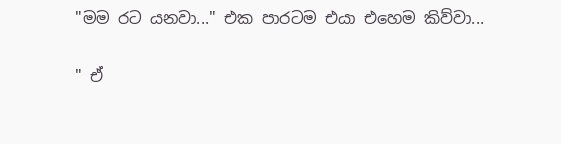"මම රට යනවා..." එක පාරටම එයා එහෙම කිව්වා...

" ඒ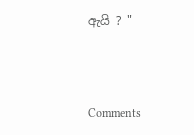ඇයි ? "



Comments